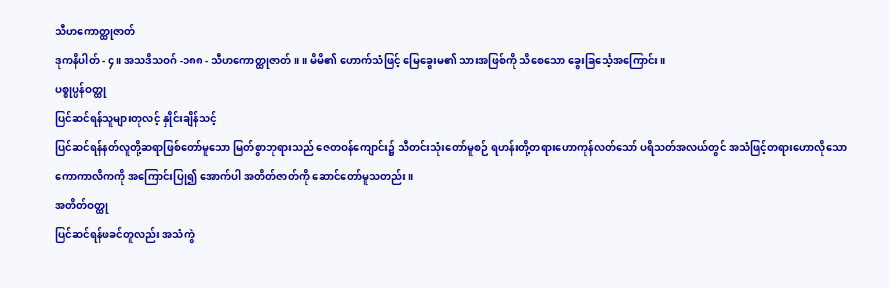သီဟကောတ္ထုဇာတ်
ဒုကနိပါတ် - ၄။ အသဒိသဝဂ် -၁၈၈ - သီဟကောတ္ထုဇာတ်။ ။ မိမိ၏ ဟောက်သံဖြင့် မြေခွေးမ၏ သားအဖြစ်ကို သိစေသော ခွေးခြင်္သေ့အကြောင်း။
ပစ္စုပ္ပန်ဝတ္ထု
ပြင်ဆင်ရန်သူများတုလင့် နှိုင်းချိန်သင့်
ပြင်ဆင်ရန်နတ်လူတို့ဆရာဖြစ်တော်မူသော မြတ်စွာဘုရားသည် ဇေတဝန်ကျောင်း၌ သီတင်းသုံးတော်မူစဉ် ရဟန်းတို့တရားဟောကုန်လတ်သော် ပရိသတ်အလယ်တွင် အသံဖြင့်တရားဟောလိုသော ကောကာလိကကို အကြောင်းပြု၍ အောက်ပါ အတိတ်ဇာတ်ကို ဆောင်တော်မူသတည်း။
အတိတ်ဝတ္ထု
ပြင်ဆင်ရန်ဖခင်တူလည်း အသံကွဲ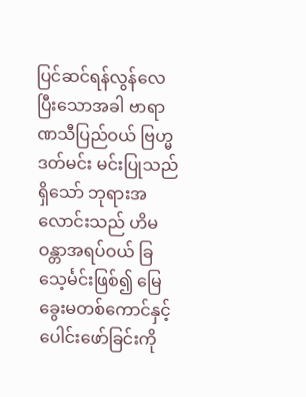ပြင်ဆင်ရန်လွန်လေပြီးသောအခါ ဗာရာဏသီပြည်ဝယ် ဗြဟ္မဒတ်မင်း မင်းပြုသည်ရှိသော် ဘုရားအလောင်းသည် ဟိမဝန္တာအရပ်ဝယ် ခြသေ့င်္မင်းဖြစ်၍ မြေခွေးမတစ်ကောင်နှင့် ပေါင်းဖော်ခြင်းကို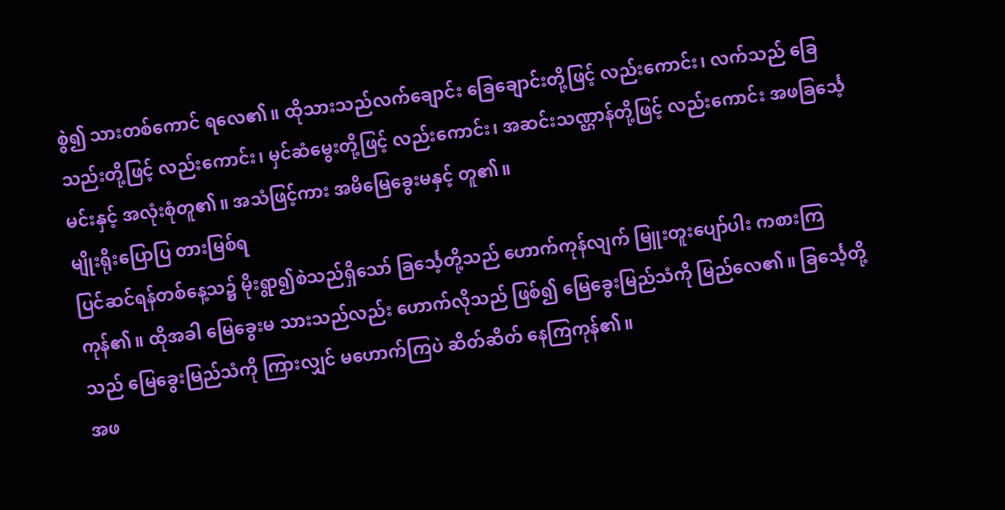စွဲ၍ သားတစ်ကောင် ရလေ၏။ ထိုသားသည်လက်ချောင်း ခြေချောင်းတို့ဖြင့် လည်းကောင်း၊ လက်သည် ခြေသည်းတို့ဖြင့် လည်းကောင်း၊ မှင်ဆံမွေးတို့ဖြင့် လည်းကောင်း၊ အဆင်းသဏ္ဌာန်တို့ဖြင့် လည်းကောင်း အဖခြင်္သေ့မင်းနှင့် အလုံးစုံတူ၏။ အသံဖြင့်ကား အမိမြေခွေးမနှင့် တူ၏။
မျိုးရိုးပြောပြ တားမြစ်ရ
ပြင်ဆင်ရန်တစ်နေ့သ၌ မိုးရွာ၍စဲသည်ရှိသော် ခြင်္သေ့တို့သည် ဟောက်ကုန်လျက် မြူးတူးပျော်ပါး ကစားကြကုန်၏။ ထိုအခါ မြေခွေးမ သားသည်လည်း ဟောက်လိုသည် ဖြစ်၍ မြေခွေးမြည်သံကို မြည်လေ၏။ ခြင်္သေ့တို့သည် မြေခွေးမြည်သံကို ကြားလျှင် မဟောက်ကြပဲ ဆိတ်ဆိတ် နေကြကုန်၏။
အဖ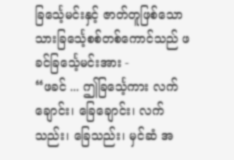ခြင်္သေ့မင်းနှင့် ဇာတ်တူဖြစ်သော သားခြင်္သေ့စစ်တစ်ကောင်သည် ဖခင်ခြင်္သေ့မင်းအား -
“ဖခင် ... ဤခြင်္သေ့ကား လက်ချောင်း၊ ခြေချောင်း၊ လက်သည်း၊ ခြေသည်း၊ မှင်ဆံ အ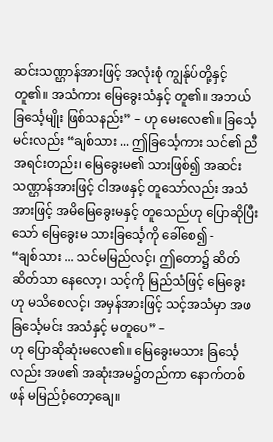ဆင်းသဏ္ဌာန်အားဖြင့် အလုံးစုံ ကျွန်ုပ်တို့နှင့်တူ၏။ အသံကား မြေခွေးသံနှင့် တူ၏။ အဘယ်ခြင်္သေ့မျိုး ဖြစ်သနည်း” – ဟု မေးလေ၏။ ခြင်္သေ့မင်းလည်း “ချစ်သား ... ဤခြင်္သေ့ကား သင်၏ ညီအရင်းတည်း၊ မြေခွေးမ၏ သားဖြစ်၍ အဆင်းသဏ္ဌာန်အားဖြင့် ငါအဖနှင့် တူသော်လည်း အသံအားဖြင့် အမိမြေခွေးမနှင့် တူသေည်ဟု ပြောဆိုပြီးသော် မြေခွေးမ သားခြင်္သေ့ကို ခေါ်စေ၍ -
“ချစ်သား ... သင်မမြည်လင့်၊ ဤတော၌ ဆိတ်ဆိတ်သာ နေလော့၊ သင့်ကို မြည်သံဖြင့် မြေခွေးဟု မသိစေလင့်၊ အမှန်အားဖြင့် သင့်အသံမှာ အဖခြင်္သေ့မင်း အသံနှင့် မတူပေ” –
ဟု ပြောဆိုဆုံးမလေ၏။ မြေခွေးမသား ခြင်္သေ့လည်း အဖ၏ အဆုံးအမ၌တည်ကာ နောက်တစ်ဖန် မမြည်ဝံ့တော့ချေ။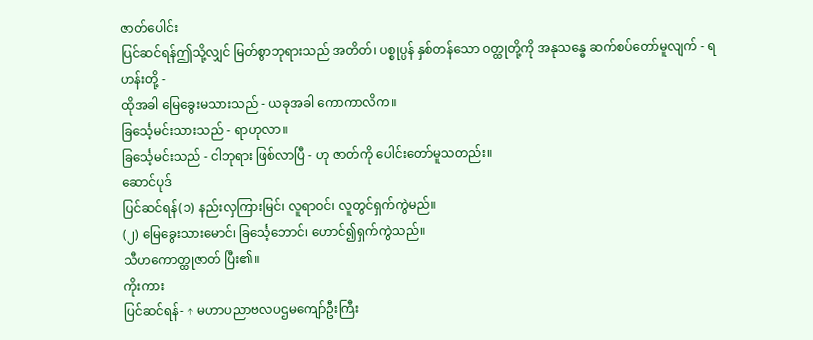ဇာတ်ပေါင်း
ပြင်ဆင်ရန်ဤသို့လျှင် မြတ်စွာဘုရားသည် အတိတ်၊ ပစ္စုပ္ပန် နှစ်တန်သော ဝတ္ထုတို့ကို အနုသန္ဓေ ဆက်စပ်တော်မူလျက် - ရဟန်းတို့ -
ထိုအခါ မြေခွေးမသားသည် - ယခုအခါ ကောကာလိက။
ခြင်္သေ့မင်းသားသည် - ရာဟုလာ။
ခြင်္သေ့မင်းသည် - ငါဘုရား ဖြစ်လာပြီ - ဟု ဇာတ်ကို ပေါင်းတော်မူသတည်း။
ဆောင်ပုဒ်
ပြင်ဆင်ရန်(၁) နည်းလှကြားမြင်၊ လူရာဝင်၊ လူတွင်ရှက်ကွဲမည်။
(၂) မြေခွေးသားမောင်၊ ခြင်္သေ့ဘောင်၊ ဟောင်၍ရှက်ကွဲသည်။
သီဟကောတ္ထုဇာတ် ပြီး၏။
ကိုးကား
ပြင်ဆင်ရန်- ↑ မဟာပညာဗလပဌမကျော်ဦးကြီး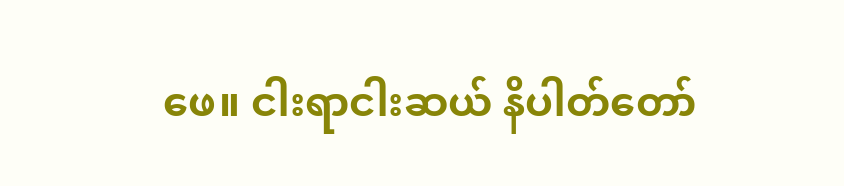ဖေ။ ငါးရာငါးဆယ် နိပါတ်တော်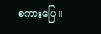စကားပြေ။